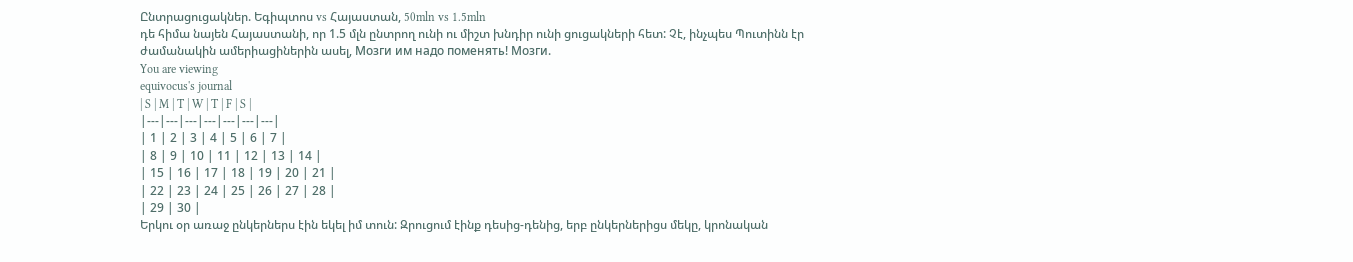Ընտրացուցակներ. Եգիպտոս vs Հայաստան, 50mln vs 1.5mln
դե հիմա նայեն Հայաստանի, որ 1.5 մլն ընտրող ունի ու միշտ խնդիր ունի ցուցակների հետ: Չէ, ինչպես Պուտինն էր ժամանակին ամերիացիներին ասել, Мозги им надо поменять! Мозги.
You are viewing
equivocus's journal
| S | M | T | W | T | F | S |
|---|---|---|---|---|---|---|
| 1 | 2 | 3 | 4 | 5 | 6 | 7 |
| 8 | 9 | 10 | 11 | 12 | 13 | 14 |
| 15 | 16 | 17 | 18 | 19 | 20 | 21 |
| 22 | 23 | 24 | 25 | 26 | 27 | 28 |
| 29 | 30 |
Երկու օր առաջ ընկերներս էին եկել իմ տուն: Զրուցում էինք դեսից-դենից, երբ ընկերներիցս մեկը, կրոնական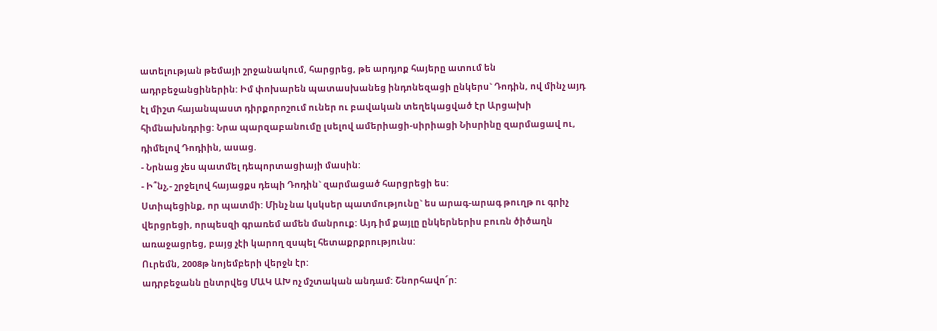ատելության թեմայի շրջանակում, հարցրեց, թե արդյոք հայերը ատում են ադրբեջանցիներին: Իմ փոխարեն պատասխանեց ինդոնեզացի ընկերս` Դոդին, ով մինչ այդ էլ միշտ հայանպաստ դիրքորոշում ուներ ու բավական տեղեկացված էր Արցախի հիմնախնդրից: Նրա պարզաբանումը լսելով ամերիացի-սիրիացի Նիսրինը զարմացավ ու, դիմելով Դոդիին, ասաց.
- Նրնաց չես պատմել դեպորտացիայի մասին:
- Ի՞նչ,- շրջելով հայացքս դեպի Դոդին` զարմացած հարցրեցի ես:
Ստիպեցինք, որ պատմի: Մինչ նա կսկսեր պատմությունը` ես արագ-արագ թուղթ ու գրիչ վերցրեցի, որպեսզի գրառեմ ամեն մանրուք: Այդ իմ քայլը ընկերներիս բուռն ծիծաղն առաջացրեց, բայց չէի կարող զսպել հետաքրքրությունս:
Ուրեմն, 2008թ նոյեմբերի վերջն էր:
ադրբեջանն ընտրվեց ՄԱԿ ԱԽ ոչ մշտական անդամ: Շնորհավո՜ր: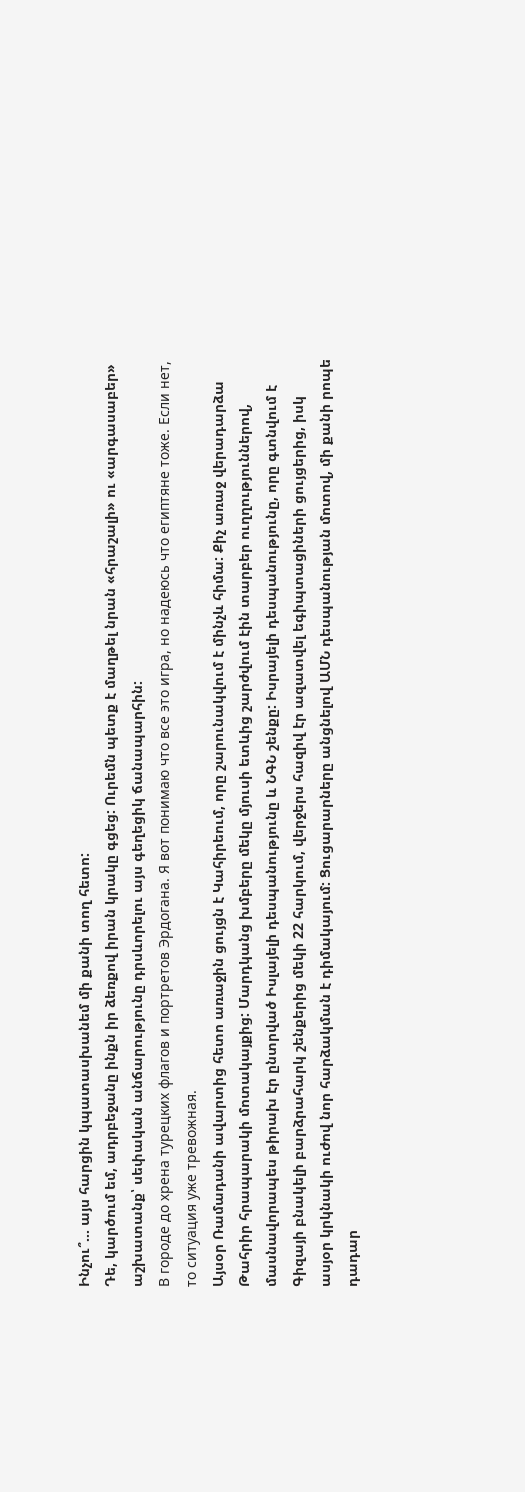Ինչու՞... այս հարցին կպատասխանեմ մի քանի տող հետո:
Դե, կարծում եմ, ադրբեջանը ինքն իր ձեռքով իրան կրակը գցեց: Ուրեմն պետք է մաղթել նրան «հրաշալի» ու «արգասաբեր» աշխատանք՝ սեփական անճարությունը դրսևորելու այս գեղեցիկ ճանապարհին:
В городе до хрена турецких флагов и портретов Эрдогана. Я вот понимаю что все это игра, но надеюсь что египтяне тоже. Если нет, то ситуация уже тревожная.
Այսօր Ռամադանի ավարտից հետո առաջին ցույցն է Կահիրեում, որը շարունակվում է մինչև հիմա: Քիչ առաջ վերադարձա Թահրիր հրապարակի մոտակայքից: Մարդկանց խմբերը մեկը մյուսի ետևից շարժվում էին տարբեր ուղղություններով, մասնավորապես թիրախ էր ընտրված Իսլայելի դեսպանությունը և ՆԳՆ շենքը: Իսրայելի դեսպանությունը, որը գտնվում է Գիզայի բնակելի բարձրահարկ շենքերից մեկի 22 հարկում, վերջերս հազիվ էր ազատվել եգիպտացիների ցույցերից, իսկ ասյօր կրկնակի ուժով նոր հարձակման է դիմակայում: Ցուցարարները անցնելով ԱՄՆ դեսպանության մոտով, մի քանի րոպե դադար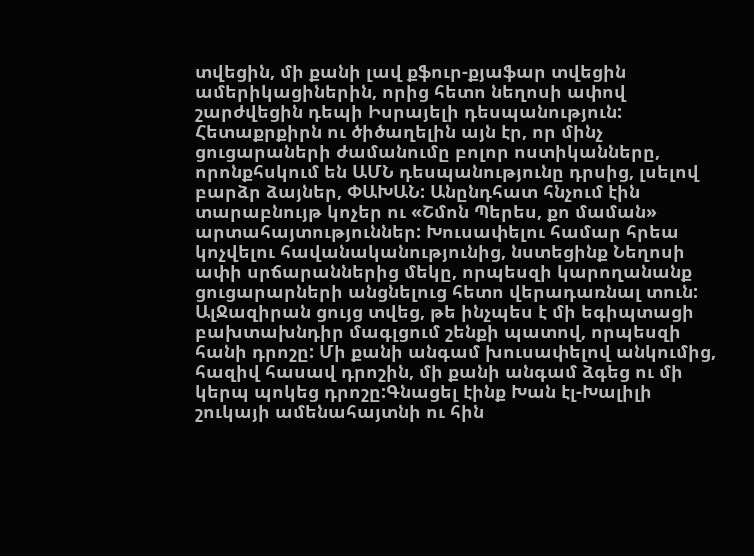տվեցին, մի քանի լավ քֆուր-քյաֆար տվեցին ամերիկացիներին, որից հետո նեղոսի ափով շարժվեցին դեպի Իսրայելի դեսպանություն: Հետաքրքիրն ու ծիծաղելին այն էր, որ մինչ ցուցարաների ժամանումը բոլոր ոստիկանները, որոնքհսկում են ԱՄՆ դեսպանությունը դրսից, լսելով բարձր ձայներ, ՓԱԽԱՆ: Անընդհատ հնչում էին տարաբնույթ կոչեր ու «Շմոն Պերես, քո մաման» արտահայտություններ: Խուսափելու համար հրեա կոչվելու հավանականությունից, նստեցինք Նեղոսի ափի սրճարաններից մեկը, որպեսզի կարողանանք ցուցարարների անցնելուց հետո վերադառնալ տուն: ԱլՋազիրան ցույց տվեց, թե ինչպես է մի եգիպտացի բախտախնդիր մագլցում շենքի պատով, որպեսզի հանի դրոշը: Մի քանի անգամ խուսափելով անկումից, հազիվ հասավ դրոշին, մի քանի անգամ ձգեց ու մի կերպ պոկեց դրոշը:Գնացել էինք Խան էլ-Խալիլի շուկայի ամենահայտնի ու հին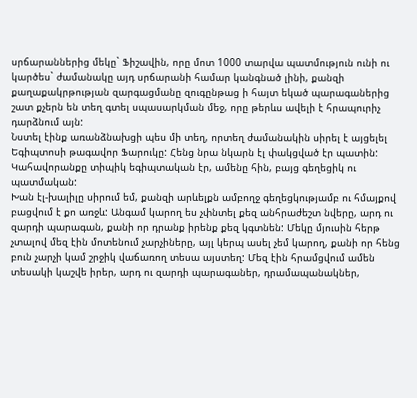սրճարաններից մեկը` Ֆիշավին, որը մոտ 1000 տարվա պատմություն ունի ու կարծես` ժամանակը այդ սրճարանի համար կանգնած լինի, քանզի քաղաքակրթության զարգացմանը զուգընթաց ի հայտ եկած պարագաներից շատ քչերն են տեղ գտել սպասարկման մեջ, որը թերևս ավելի է հրապուրիչ դարձնում այն:
Նստել էինք առանձնախցի պես մի տեղ, որտեղ ժամանակին սիրել է այցելել Եգիպտոսի թագավոր Ֆարուկը: Հենց նրա նկարն էլ փակցված էր պատին: Կահավորանքը տիպիկ եգիպտական էր, ամենը հին, բայց գեղեցիկ ու պատմական:
Խան էլ-խալիլը սիրում եմ, քանզի արևելքն ամբողջ գեղեցկությամբ ու հմայքով բացվում է քո առջև: Անգամ կարող ես չփնտել քեզ անհրաժեշտ նվերը, արդ ու զարդի պարագան, քանի որ դրանք իրենք քեզ կգտնեն: Մեկը մյուսին հերթ չտալով մեզ էին մոտենում չարչիները, այլ կերպ ասել չեմ կարող, քանի որ հենց բուն չարչի կամ շրջիկ վաճառող տեսա այստեղ: Մեզ էին հրամցվում ամեն տեսակի կաշվե իրեր, արդ ու զարդի պարագաներ, դրամապանակներ,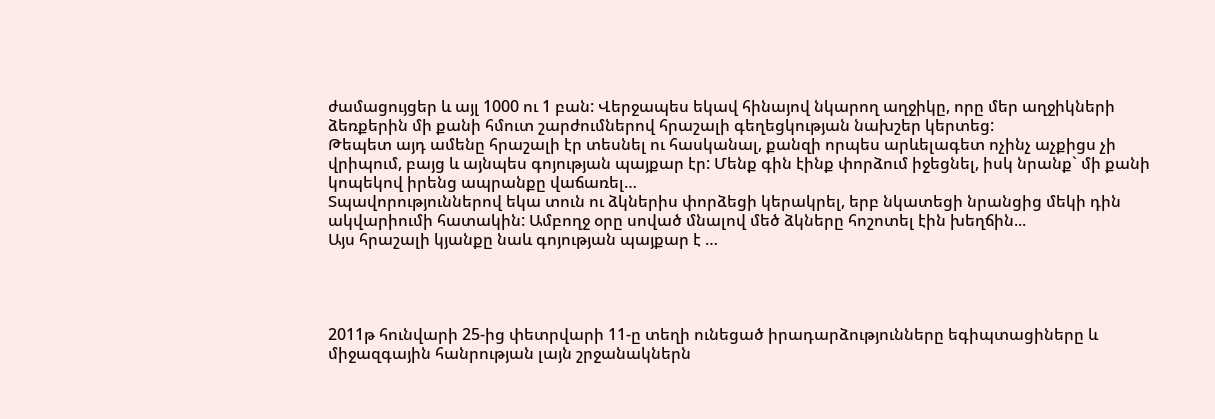ժամացույցեր և այլ 1000 ու 1 բան: Վերջապես եկավ հինայով նկարող աղջիկը, որը մեր աղջիկների ձեռքերին մի քանի հմուտ շարժումներով հրաշալի գեղեցկության նախշեր կերտեց:
Թեպետ այդ ամենը հրաշալի էր տեսնել ու հասկանալ, քանզի որպես արևելագետ ոչինչ աչքիցս չի վրիպում, բայց և այնպես գոյության պայքար էր: Մենք գին էինք փորձում իջեցնել, իսկ նրանք` մի քանի կոպեկով իրենց ապրանքը վաճառել…
Տպավորություններով եկա տուն ու ձկներիս փորձեցի կերակրել, երբ նկատեցի նրանցից մեկի դին ակվարիումի հատակին: Ամբողջ օրը սոված մնալով մեծ ձկները հոշոտել էին խեղճին...
Այս հրաշալի կյանքը նաև գոյության պայքար է …




2011թ հունվարի 25-ից փետրվարի 11-ը տեղի ունեցած իրադարձությունները եգիպտացիները և միջազգային հանրության լայն շրջանակներն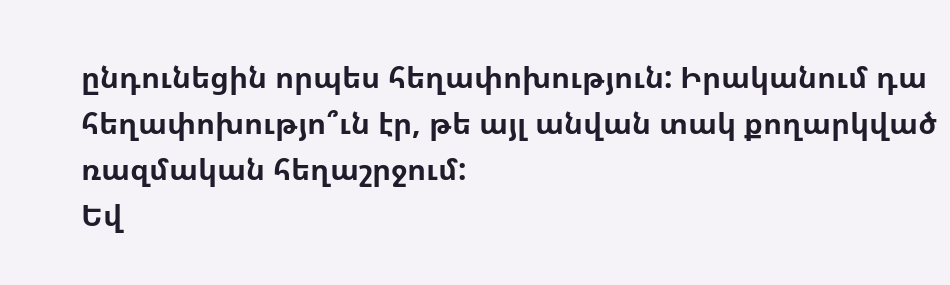ընդունեցին որպես հեղափոխություն: Իրականում դա հեղափոխությո՞ւն էր, թե այլ անվան տակ քողարկված ռազմական հեղաշրջում:
Եվ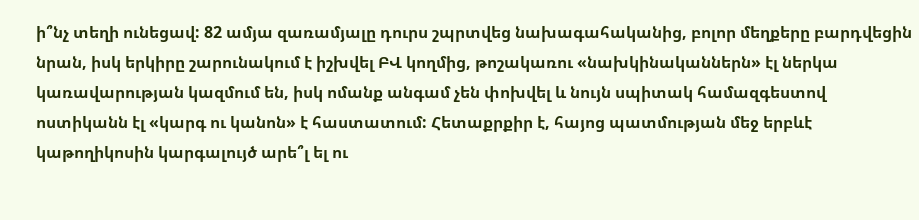ի՞նչ տեղի ունեցավ: 82 ամյա զառամյալը դուրս շպրտվեց նախագահականից, բոլոր մեղքերը բարդվեցին նրան, իսկ երկիրը շարունակում է իշխվել ԲՎ կողմից, թոշակառու «նախկինականներն» էլ ներկա կառավարության կազմում են, իսկ ոմանք անգամ չեն փոխվել և նույն սպիտակ համազգեստով ոստիկանն էլ «կարգ ու կանոն» է հաստատում: Հետաքրքիր է, հայոց պատմության մեջ երբևէ կաթողիկոսին կարգալույծ արե՞լ ել ու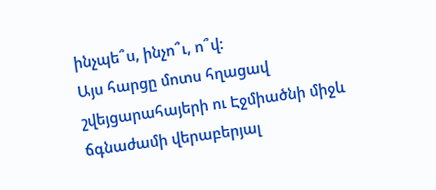ինչպե՞ս, ինչո՞ւ, ո՞վ:
Այս հարցը մոտս հղացավ շվեյցարահայերի ու Էջմիածնի միջև ճգնաժամի վերաբերյալ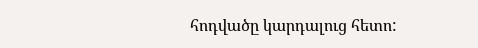հոդվածը կարդալուց հետո: